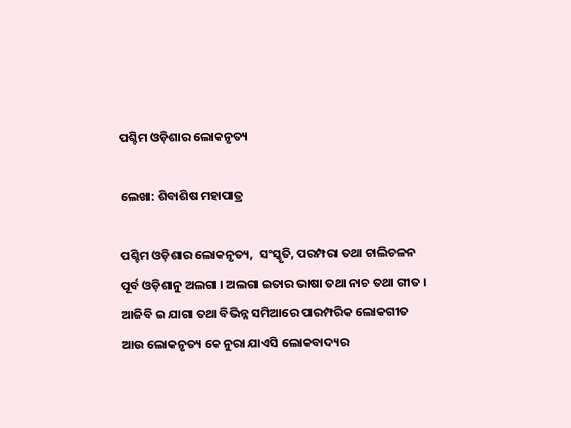ପଶ୍ଚିମ ଓଡ଼ିଶାର ଲୋକନୃତ୍ୟ

ଲେଖା: ଶିବାଶିଷ ମହାପାତ୍ର

ପଶ୍ଚିମ ଓଡ଼ିଶାର ଲୋକନୃତ୍ୟ,  ସଂସ୍କୃତି, ପରମ୍ପରା ତଥା ଚାଲିଚଳନ ପୂର୍ବ ଓଡ଼ିଶାନୁ ଅଲଗା । ଅଲଗା ଇତାର ଭାଷା ତଥା ନାଚ ତଥା ଗୀତ । ଆଜିବି ଇ ଯାଗା ତଥା ବିଭିନ୍ନ ସମିଆରେ ପାରମ୍ପରିକ ଲୋକଗୀତ ଆଉ ଲୋକନୃତ୍ୟ କେ ନୁରା ଯାଏସି ଲୋକବାଦ୍ୟର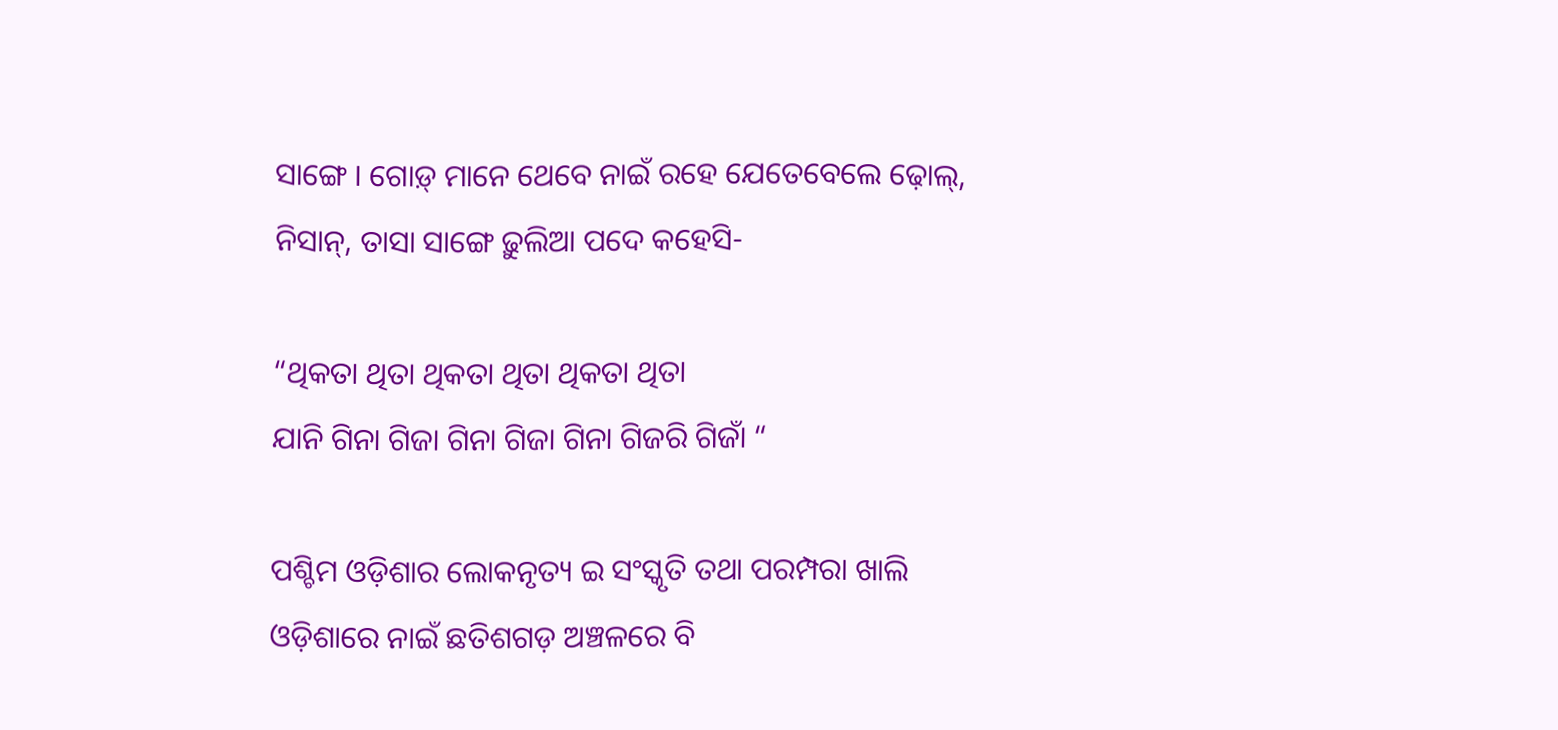ସାଙ୍ଗେ । ଗୋଡ଼୍ ମାନେ ଥେବେ ନାଇଁ ରହେ ଯେତେବେଲେ ଢ଼ୋଲ୍, ନିସାନ୍, ତାସା ସାଙ୍ଗେ ଢ଼ୁଲିଆ ପଦେ କହେସି-

“ଥିକତା ଥିତା ଥିକତା ଥିତା ଥିକତା ଥିତା
ଯାନି ଗିନା ଗିଜା ଗିନା ଗିଜା ଗିନା ଗିଜରି ଗିଜାଁ “

ପଶ୍ଚିମ ଓଡ଼ିଶାର ଲୋକନୃତ୍ୟ ଇ ସଂସ୍କୃତି ତଥା ପରମ୍ପରା ଖାଲି ଓଡ଼ିଶାରେ ନାଇଁ ଛତିଶଗଡ଼ ଅଞ୍ଚଳରେ ବି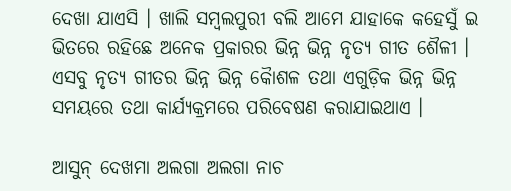ଦେଖା ଯାଏସି । ଖାଲି ସମ୍ବଲପୁରୀ ବଲି ଆମେ ଯାହାକେ କହେସୁଁ ଇ ଭିତରେ ରହିଛେ ଅନେକ ପ୍ରକାରର ଭିନ୍ନ ଭିନ୍ନ ନୃତ୍ୟ ଗୀତ ଶୈଳୀ । ଏସବୁ ନୃତ୍ୟ ଗୀତର ଭିନ୍ନ ଭିନ୍ନ କୈାଶଳ ତଥା ଏଗୁଡ଼ିକ ଭିନ୍ନ ଭିନ୍ନ ସମୟରେ ତଥା କାର୍ଯ୍ୟକ୍ରମରେ ପରିବେଷଣ କରାଯାଇଥାଏ ।

ଆସୁନ୍ ଦେଖମା ଅଲଗା ଅଲଗା ନାଚ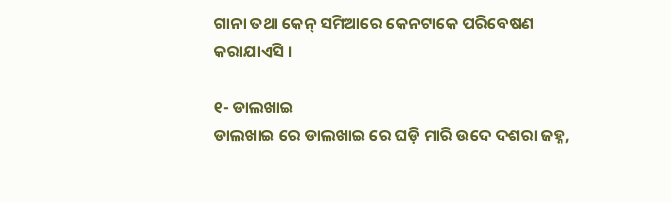ଗାନା ତଥା କେନ୍ ସମିଆରେ କେନଟାକେ ପରିବେଷଣ କରାଯାଏସି ।

୧- ଡାଲଖାଇ
ଡାଲଖାଇ ରେ ଡାଲଖାଇ ରେ ଘଡ଼ି ମାରି ଉଦେ ଦଶରା ଜହ୍ନ,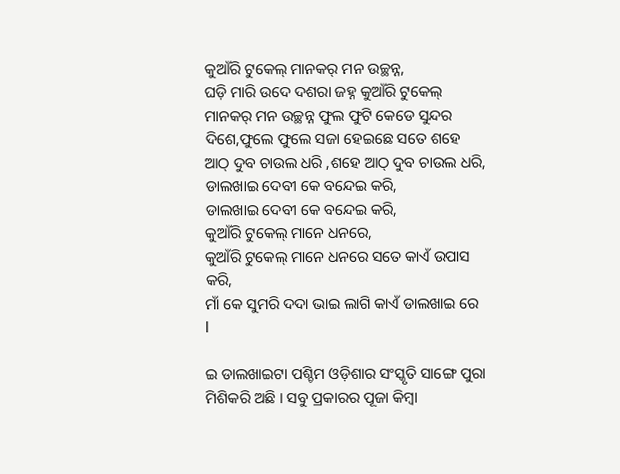କୁଆଁରି ଟୁକେଲ୍ ମାନକର୍ ମନ ଉଚ୍ଛନ୍ନ,
ଘଡ଼ି ମାରି ଉଦେ ଦଶରା ଜହ୍ନ କୁଆଁରି ଟୁକେଲ୍ ମାନକର୍ ମନ ଉଚ୍ଛନ୍ନ ଫୁଲ ଫୁଟି କେଡେ ସୁନ୍ଦର ଦିଶେ,ଫୁଲେ ଫୁଲେ ସଜା ହେଇଛେ ସତେ ଶହେ ଆଠ୍ ଦୁବ ଚାଉଲ ଧରି ,ଶହେ ଆଠ୍ ଦୁବ ଚାଉଲ ଧରି,
ଡାଲଖାଇ ଦେବୀ କେ ବନ୍ଦେଇ କରି,
ଡାଲଖାଇ ଦେବୀ କେ ବନ୍ଦେଇ କରି,
କୁଆଁରି ଟୁକେଲ୍ ମାନେ ଧନରେ,
କୁଆଁରି ଟୁକେଲ୍ ମାନେ ଧନରେ ସତେ କାଏଁ ଉପାସ କରି,
ମାଁ କେ ସୁମରି ଦଦା ଭାଇ ଲାଗି କାଏଁ ଡାଲଖାଇ ରେ l

ଇ ଡାଲଖାଇଟା ପଶ୍ଚିମ ଓଡ଼ିଶାର ସଂସ୍କୃତି ସାଙ୍ଗେ ପୁରା ମିଶିକରି ଅଛି । ସବୁ ପ୍ରକାରର ପୂଜା କିମ୍ବା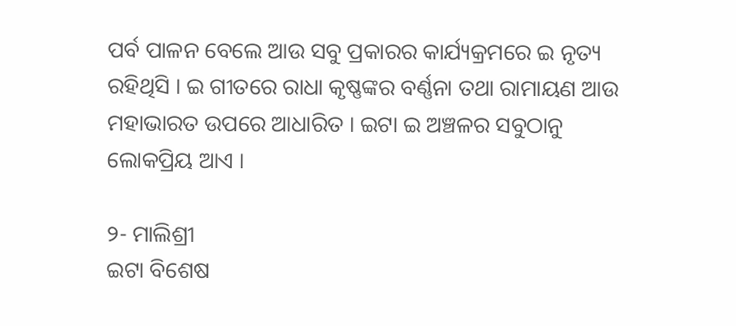ପର୍ବ ପାଳନ ବେଲେ ଆଉ ସବୁ ପ୍ରକାରର କାର୍ଯ୍ୟକ୍ରମରେ ଇ ନୃତ୍ୟ ରହିଥିସି । ଇ ଗୀତରେ ରାଧା କୃଷ୍ଣଙ୍କର ବର୍ଣ୍ଣନା ତଥା ରାମାୟଣ ଆଉ ମହାଭାରତ ଉପରେ ଆଧାରିତ । ଇଟା ଇ ଅଞ୍ଚଳର ସବୁଠାନୁ ଲୋକପ୍ରିୟ ଆଏ ।

୨- ମାଲିଶ୍ରୀ
ଇଟା ବିଶେଷ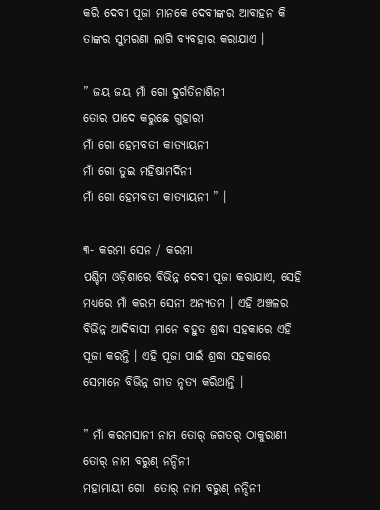କରି ଦେବୀ ପୂଜା ମାନକେ ଦେବୀଙ୍କର ଆବାହନ କି ତାଙ୍କର ସୁମରଣା ଲାଗି ବ୍ୟବହାର କରାଯାଏ ।

” ଜୟ ଜୟ ମାଁ ଗୋ ଦୁର୍ଗତିନାଶିନୀ
ତୋର ପାଦେ କରୁଛେ ଗୁହାରୀ
ମାଁ ଗୋ ହେମବତୀ କାତ୍ୟାୟନୀ
ମାଁ ଗୋ ତୁଇ ମହିଷାମର୍ଦିନୀ
ମାଁ ଗୋ ହେମବତୀ କାତ୍ୟାୟନୀ ” ।

୩- କରମା ସେନ / କରମା
ପଶ୍ଚିମ ଓଡ଼ିଶାରେ ବିଭିନ୍ନ ଦେବୀ ପୂଜା କରାଯାଏ, ସେହି ମଧ୍ୟରେ ମାଁ କରମ ସେନୀ ଅନ୍ୟତମ । ଏହି ଅଞ୍ଚଳର ବିଭିନ୍ନ ଆଦିବାସୀ ମାନେ ବହୁତ ଶ୍ରଦ୍ଧା ସହକାରେ ଏହି ପୂଜା କରନ୍ତି । ଏହି ପୂଜା ପାଇଁ ଶ୍ରଦ୍ଧା ସହକାରେ ସେମାନେ ବିଭିନ୍ନ ଗୀତ ନୃତ୍ୟ କରିଥାନ୍ତି ।

” ମାଁ କରମସାନୀ ନାମ ତୋର୍ ଜଗତର୍ ଠାକୁରାଣୀ
ତୋର୍ ନାମ ବରୁଣ୍ ନନ୍ଦିନୀ
ମହାମାୟୀ ଗୋ  ତୋର୍ ନାମ ବରୁଣ୍ ନନ୍ଦିନୀ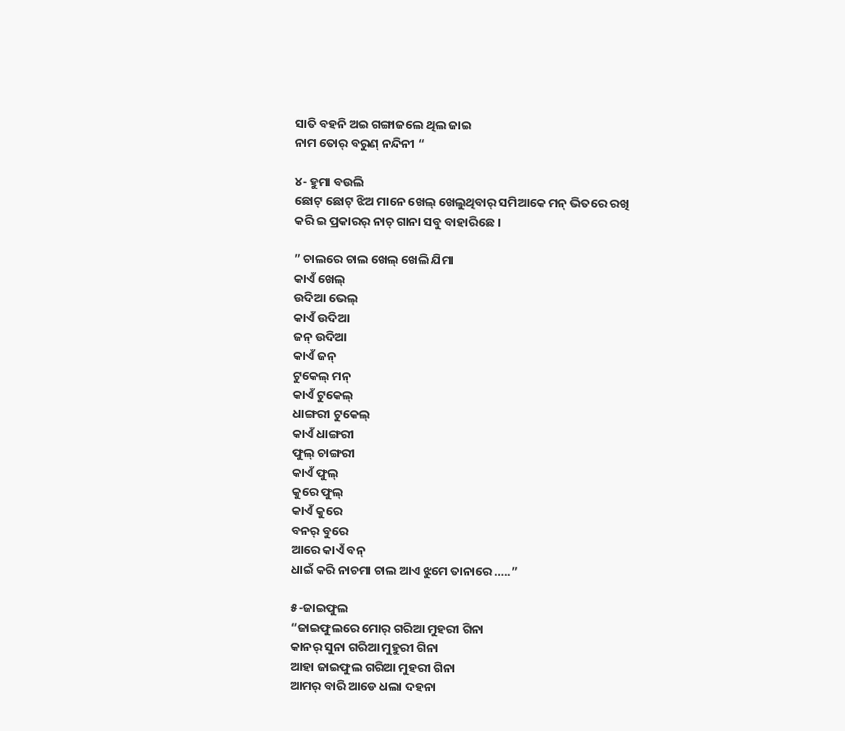ସାତି ବହନି ଅଇ ଗଙ୍ଗାଜଲେ ଥିଲ ଜାଇ
ନାମ ତୋର୍ ବରୁଣ୍ ନନ୍ଦିନୀ “

୪- ହୁମା ବଉଲି
ଛୋଟ୍ ଛୋଟ୍ ଝିଅ ମାନେ ଖେଲ୍ ଖେଲୁଥିବାର୍ ସମିଆକେ ମନ୍ ଭିତରେ ରଖି କରି ଇ ପ୍ରକାରର୍ ନାଚ୍ ଗାନା ସବୁ ବାହାରିଛେ ।

” ଚାଲରେ ଚାଲ ଖେଲ୍ ଖେଲି ଯିମା
କାଏଁ ଖେଲ୍
ଉଦିଆ ଭେଲ୍
କାଏଁ ଉଦିଆ
ଜନ୍ ଉଦିଆ
କାଏଁ ଜନ୍
ଟୁକେଲ୍ ମନ୍
କାଏଁ ଟୁକେଲ୍
ଧାଙ୍ଗରୀ ଟୁକେଲ୍
କାଏଁ ଧାଙ୍ଗରୀ
ଫୁଲ୍ ଚାଙ୍ଗରୀ
କାଏଁ ଫୁଲ୍
କୁରେ ଫୁଲ୍
କାଏଁ କୁରେ
ବନର୍ ବୁରେ
ଆରେ କାଏଁ ବନ୍
ଧାଇଁ କରି ନାଚମା ଚାଲ ଆଏ ଝୁମେ ତାନାରେ …..”

୫-ଜାଇଫୁଲ
“ଜାଇଫୁଲରେ ମୋର୍ ଗରିଆ ମୁହରୀ ଗିନା
କାନର୍ ସୁନା ଗରିଆ ମୁହୁରୀ ଗିନା
ଆହା ଜାଇଫୁଲ ଗରିଆ ମୁହରୀ ଗିନା
ଆମର୍ ବାରି ଆଡେ ଧଲା ଦହନା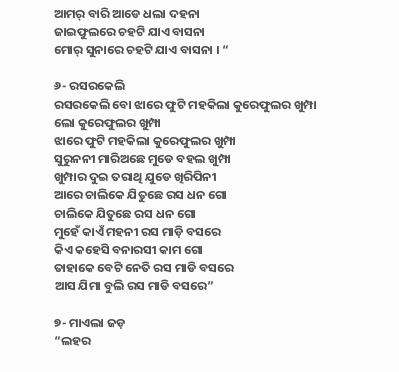ଆମର୍ ବାରି ଆଡେ ଧଲା ଦହନା
ଜାଇଫୁଲରେ ଚହଟି ଯାଏ ବାସନା
ମୋର୍ ସୁନାରେ ଚହଟି ଯାଏ ବାସନା । “

୬- ରସରକେଲି
ରସରକେଲି ବୋ ଝାରେ ଫୁଟି ମହକିଲା କୁରେଫୁଲର ଖୁମ୍ପା
ଲୋ କୁରେଫୁଲର ଖୁମ୍ପା
ଝାରେ ଫୁଟି ମହକିଲା କୁରେଫୁଲର ଖୁମ୍ପା
ସୁରୁନନୀ ମାରିଅଛେ ମୁଡେ ବହଲ ଖୁମ୍ପା
ଖୁମ୍ପାର ଦୁଇ ତରାଥି ଯୁଡେ ଖିରିପିନୀ
ଆରେ ଚାଲିକେ ଯିତୁଛେ ରସ ଧନ ଗୋ
ଚାଲିକେ ଯିତୁଛେ ରସ ଧନ ଗୋ
ମୁହେଁ କାଏଁ ମହନୀ ରସ ମାଡ଼ି ବସରେ
କିଏ କହେସି ବନାରସୀ କାମ ଗୋ
ତାହାକେ ବେଟି ନେତି ରସ ମାଡି ବସରେ
ଆସ ଯିମା ବୁଲି ରସ ମାଡି ବସରେ”

୭- ମାଏଲା ଜଡ଼
“ଲହର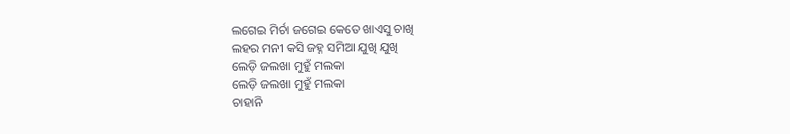ଲଗେଇ ମିର୍ଚା ଜଗେଇ କେତେ ଖାଏସୁ ଚାଖି
ଲହର ମନୀ କସି ଜହ୍ନ ସମିଆ ଯୁଖି ଯୁଖି
ଲେଡ଼ି ଜଲଖା ମୁହୁଁ ମଲକା
ଲେଡ଼ି ଜଲଖା ମୁହୁଁ ମଲକା
ଚାହାନି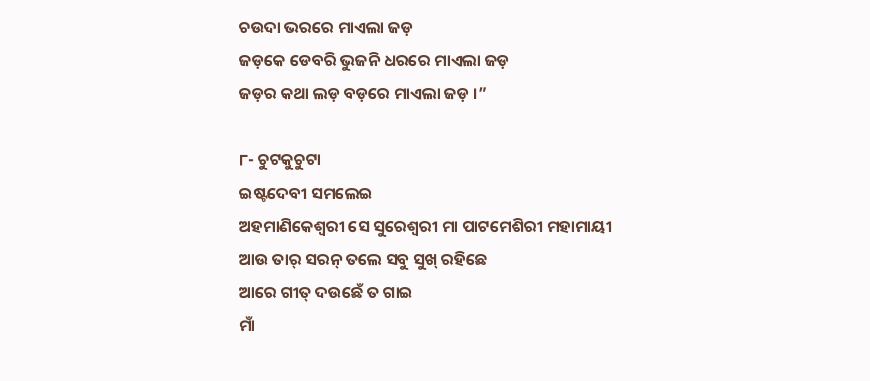ଚଉଦା ଭରରେ ମାଏଲା ଜଡ଼
ଜଡ଼କେ ଡେବରି ଭୁଜନି ଧରରେ ମାଏଲା ଜଡ଼
ଜଡ଼ର କଥା ଲଡ଼ ବଡ଼ରେ ମାଏଲା ଜଡ଼ ।”

୮- ଚୁଟକୁଚୁଟା
ଇଷ୍ଟଦେବୀ ସମଲେଇ
ଅହମାଣିକେଶ୍ବରୀ ସେ ସୁରେଶ୍ବରୀ ମା ପାଟମେଶିରୀ ମହାମାୟୀ
ଆଉ ତାର୍ ସରନ୍ ତଲେ ସବୁ ସୁଖ୍ ରହିଛେ
ଆରେ ଗୀତ୍ ଦଉଛେଁ ତ ଗାଇ
ମାଁ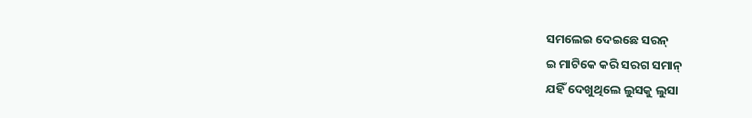ସମଲେଇ ଦେଇଛେ ସରନ୍
ଇ ମାଟିକେ କରି ସରଗ ସମାନ୍
ଯହିଁ ଦେଖୁଥିଲେ ଲୁସକୁ ଲୁସା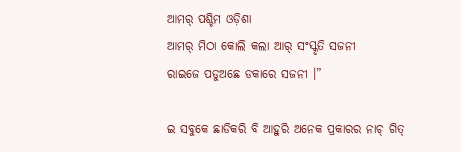ଆମର୍ ପଶ୍ଚିମ ଓଡ଼ିଶା
ଆମର୍ ମିଠା କୋଲି କଲା ଆର୍ ସଂସ୍କୃତି ସଜନୀ
ରାଇଜେ ପଡୁଅଛେ ଡକାରେ ସଜନୀ ।”

ଇ ସବୁକେ ଛାଡିକରି ବି ଆହୁରି ଅନେକ ପ୍ରକାରର ନାଚ୍ ଗିତ୍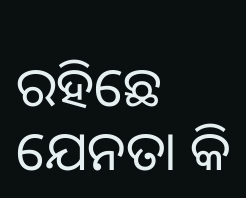ରହିଛେ ଯେନତା କି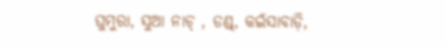ଘୁମୁରା, ସୁଆ ନାଚ୍ , ଡଣ୍ଡ୍, କଇଁସାବାଡ଼ି,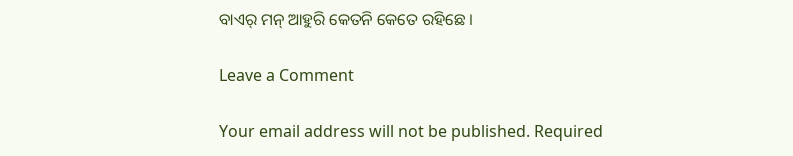ବାଏର୍ ମନ୍ ଆହୁରି କେତନି କେତେ ରହିଛେ ।

Leave a Comment

Your email address will not be published. Required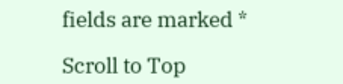fields are marked *

Scroll to Top